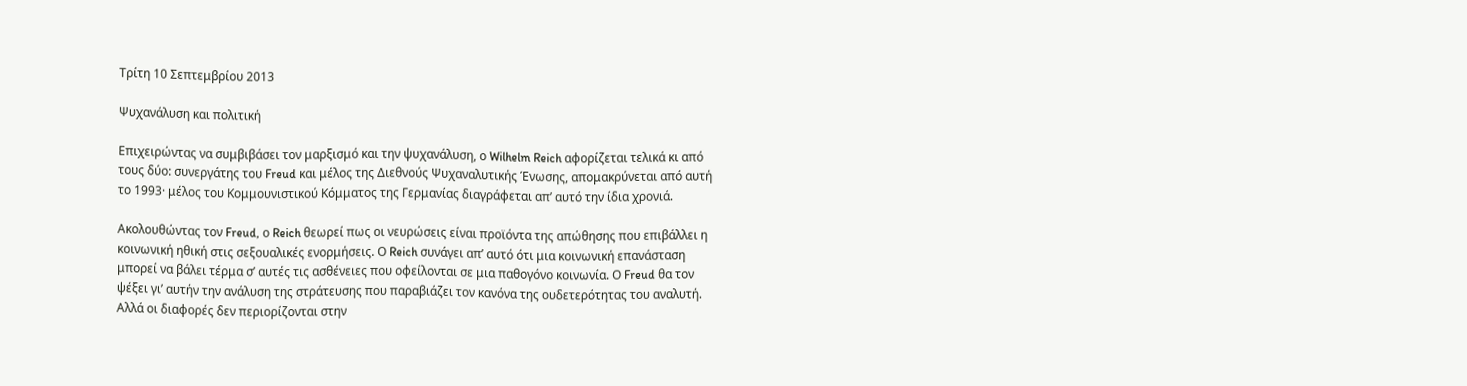Τρίτη 10 Σεπτεμβρίου 2013

Ψυχανάλυση και πολιτική

Επιχειρώντας να συμβιβάσει τον μαρξισμό και την ψυχανάλυση, ο Wilhelm Reich αφορίζεται τελικά κι από τους δύο: συνεργάτης του Freud και μέλος της Διεθνούς Ψυχαναλυτικής Ένωσης, απομακρύνεται από αυτή το 1993· μέλος του Κομμουνιστικού Κόμματος της Γερμανίας διαγράφεται απ’ αυτό την ίδια χρονιά.

Ακολουθώντας τον Freud, ο Reich θεωρεί πως οι νευρώσεις είναι προϊόντα της απώθησης που επιβάλλει η κοινωνική ηθική στις σεξουαλικές ενορμήσεις. Ο Reich συνάγει απ’ αυτό ότι μια κοινωνική επανάσταση μπορεί να βάλει τέρμα σ’ αυτές τις ασθένειες που οφείλονται σε μια παθογόνο κοινωνία. Ο Freud θα τον ψέξει γι’ αυτήν την ανάλυση της στράτευσης που παραβιάζει τον κανόνα της ουδετερότητας του αναλυτή. Αλλά οι διαφορές δεν περιορίζονται στην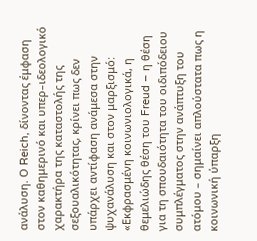ανάλυση. Ο Reich, δίνοντας έμφαση στον καθημερινό και υπερ–ιδεολογικό χαρακτήρα της καταστολής της σεξουαλικότητας, κρίνει πως δεν υπάρχει αντίφαση ανάμεσα στην ψυχανάλυση και στον μαρξισμό: «Εκφρασμένη κοινωνιολογικά, η θεμελιώδης θέση του Freud – η θέση για τη σπουδαιότητα του οιδιπόδειου συμπλέγματος στην ανάπτυξη του ατόμου – σημαίνει απλούστατα πως η κοινωνική ύπαρξη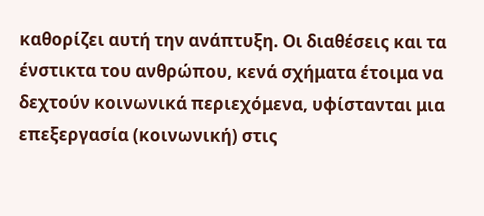καθορίζει αυτή την ανάπτυξη. Οι διαθέσεις και τα ένστικτα του ανθρώπου, κενά σχήματα έτοιμα να δεχτούν κοινωνικά περιεχόμενα, υφίστανται μια επεξεργασία (κοινωνική) στις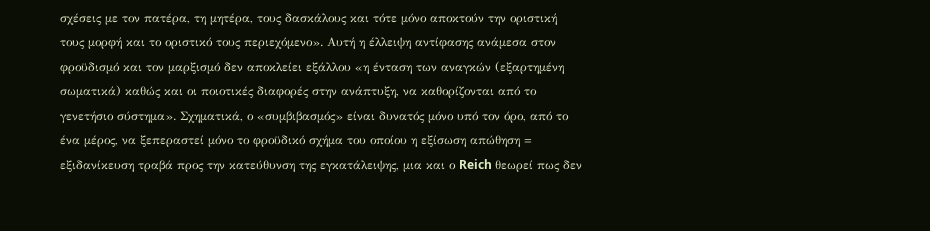σχέσεις με τον πατέρα, τη μητέρα, τους δασκάλους και τότε μόνο αποκτούν την οριστική τους μορφή και το οριστικό τους περιεχόμενο». Αυτή η έλλειψη αντίφασης ανάμεσα στον φροϋδισμό και τον μαρξισμό δεν αποκλείει εξάλλου «η ένταση των αναγκών (εξαρτημένη σωματικά) καθώς και οι ποιοτικές διαφορές στην ανάπτυξη, να καθορίζονται από το γενετήσιο σύστημα». Σχηματικά, ο «συμβιβασμός» είναι δυνατός μόνο υπό τον όρο, από το ένα μέρος, να ξεπεραστεί μόνο το φροϋδικό σχήμα του οποίου η εξίσωση απώθηση = εξιδανίκευση τραβά προς την κατεύθυνση της εγκατάλειψης, μια και ο Reich θεωρεί πως δεν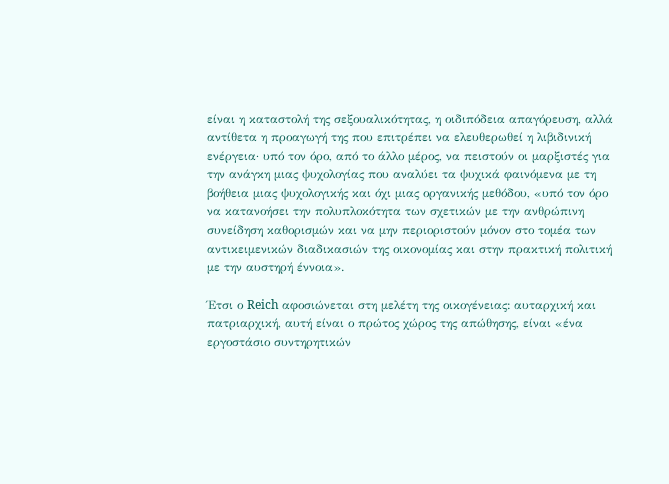είναι η καταστολή της σεξουαλικότητας, η οιδιπόδεια απαγόρευση, αλλά αντίθετα η προαγωγή της που επιτρέπει να ελευθερωθεί η λιβιδινική ενέργεια· υπό τον όρο, από το άλλο μέρος, να πειστούν οι μαρξιστές για την ανάγκη μιας ψυχολογίας που αναλύει τα ψυχικά φαινόμενα με τη βοήθεια μιας ψυχολογικής και όχι μιας οργανικής μεθόδου, «υπό τον όρο να κατανοήσει την πολυπλοκότητα των σχετικών με την ανθρώπινη συνείδηση καθορισμών και να μην περιοριστούν μόνον στο τομέα των αντικειμενικών διαδικασιών της οικονομίας και στην πρακτική πολιτική με την αυστηρή έννοια».

Έτσι ο Reich αφοσιώνεται στη μελέτη της οικογένειας: αυταρχική και πατριαρχική, αυτή είναι ο πρώτος χώρος της απώθησης, είναι «ένα εργοστάσιο συντηρητικών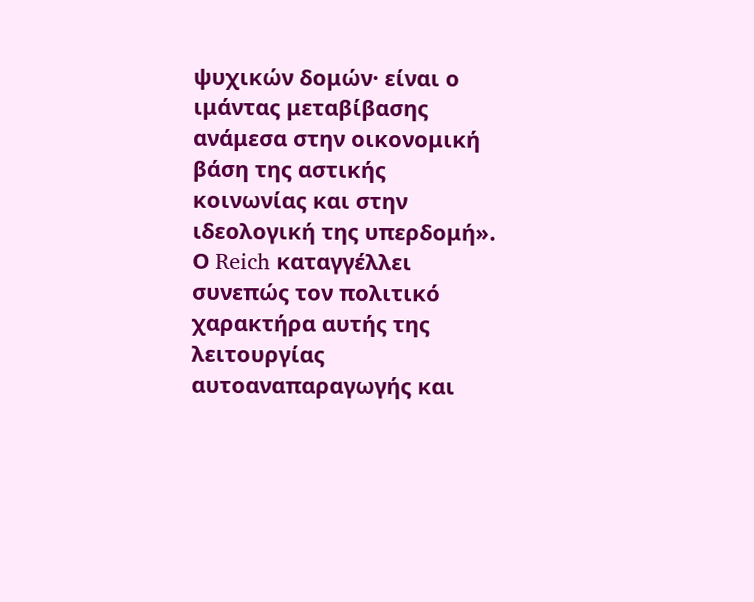ψυχικών δομών· είναι ο ιμάντας μεταβίβασης ανάμεσα στην οικονομική βάση της αστικής κοινωνίας και στην ιδεολογική της υπερδομή». Ο Reich καταγγέλλει συνεπώς τον πολιτικό χαρακτήρα αυτής της λειτουργίας αυτοαναπαραγωγής και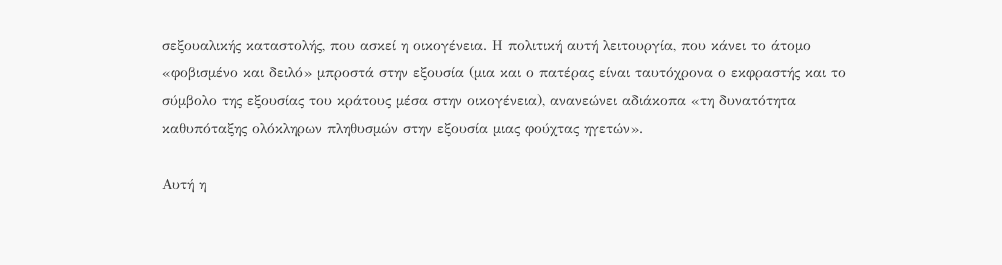σεξουαλικής καταστολής, που ασκεί η οικογένεια. Η πολιτική αυτή λειτουργία, που κάνει το άτομο «φοβισμένο και δειλό» μπροστά στην εξουσία (μια και ο πατέρας είναι ταυτόχρονα ο εκφραστής και το σύμβολο της εξουσίας του κράτους μέσα στην οικογένεια), ανανεώνει αδιάκοπα «τη δυνατότητα καθυπόταξης ολόκληρων πληθυσμών στην εξουσία μιας φούχτας ηγετών».

Αυτή η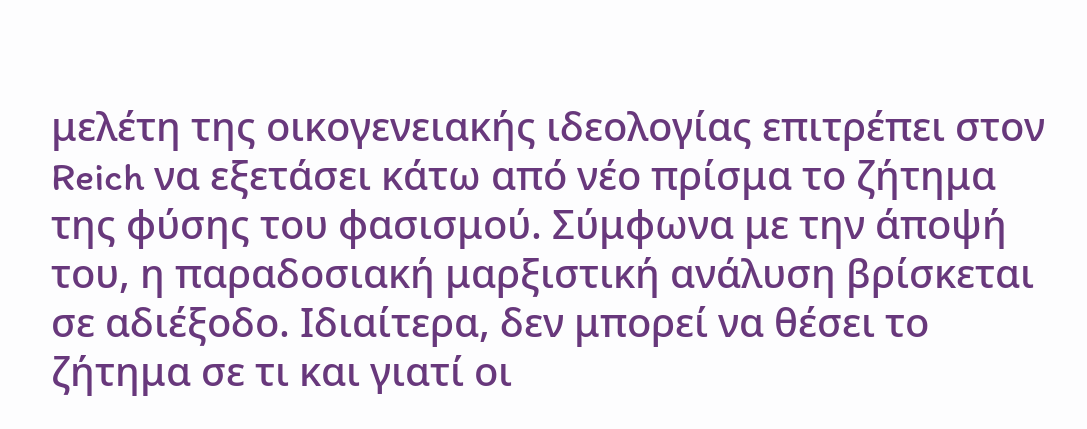μελέτη της οικογενειακής ιδεολογίας επιτρέπει στον Reich να εξετάσει κάτω από νέο πρίσμα το ζήτημα της φύσης του φασισμού. Σύμφωνα με την άποψή του, η παραδοσιακή μαρξιστική ανάλυση βρίσκεται σε αδιέξοδο. Ιδιαίτερα, δεν μπορεί να θέσει το ζήτημα σε τι και γιατί οι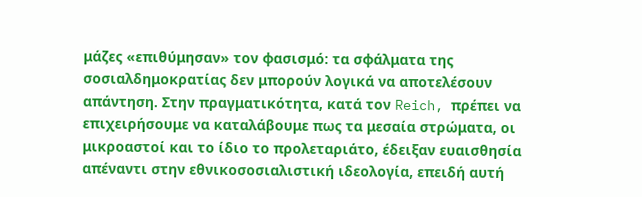μάζες «επιθύμησαν» τον φασισμό: τα σφάλματα της σοσιαλδημοκρατίας δεν μπορούν λογικά να αποτελέσουν απάντηση. Στην πραγματικότητα, κατά τον Reich, πρέπει να επιχειρήσουμε να καταλάβουμε πως τα μεσαία στρώματα, οι μικροαστοί και το ίδιο το προλεταριάτο, έδειξαν ευαισθησία απέναντι στην εθνικοσοσιαλιστική ιδεολογία, επειδή αυτή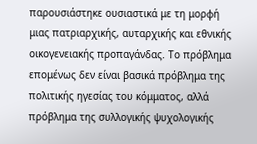παρουσιάστηκε ουσιαστικά με τη μορφή μιας πατριαρχικής, αυταρχικής και εθνικής οικογενειακής προπαγάνδας. Το πρόβλημα επομένως δεν είναι βασικά πρόβλημα της πολιτικής ηγεσίας του κόμματος, αλλά πρόβλημα της συλλογικής ψυχολογικής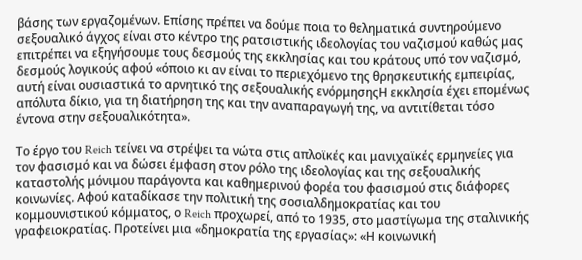βάσης των εργαζομένων. Επίσης πρέπει να δούμε ποια το θεληματικά συντηρούμενο σεξουαλικό άγχος είναι στο κέντρο της ρατσιστικής ιδεολογίας του ναζισμού καθώς μας επιτρέπει να εξηγήσουμε τους δεσμούς της εκκλησίας και του κράτους υπό τον ναζισμό, δεσμούς λογικούς αφού «όποιο κι αν είναι το περιεχόμενο της θρησκευτικής εμπειρίας, αυτή είναι ουσιαστικά το αρνητικό της σεξουαλικής ενόρμησηςΗ εκκλησία έχει επομένως απόλυτα δίκιο, για τη διατήρηση της και την αναπαραγωγή της, να αντιτίθεται τόσο έντονα στην σεξουαλικότητα».

Το έργο του Reich τείνει να στρέψει τα νώτα στις απλοϊκές και μανιχαϊκές ερμηνείες για τον φασισμό και να δώσει έμφαση στον ρόλο της ιδεολογίας και της σεξουαλικής καταστολής μόνιμου παράγοντα και καθημερινού φορέα του φασισμού στις διάφορες κοινωνίες. Αφού καταδίκασε την πολιτική της σοσιαλδημοκρατίας και του κομμουνιστικού κόμματος, ο Reich προχωρεί, από το 1935, στο μαστίγωμα της σταλινικής γραφειοκρατίας. Προτείνει μια «δημοκρατία της εργασίας»: «Η κοινωνική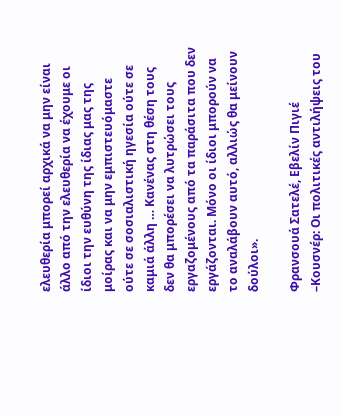ελευθερία μπορεί αρχικά να μην είναι άλλο από την ελευθερία να έχουμε οι ίδιοι την ευθύνη της ίδιας μας της μοίρας και να μην εμπιστευόμαστε ούτε σε σοσιαλιστική ηγεσία ούτε σε καμιά άλλη … Κανένας στη θέση τους δεν θα μπορέσει να λυτρώσει τους εργαζομένους από τα παράσιτα που δεν εργάζονται. Μόνο οι ίδιοι μπορούν να το αναλάβουν αυτό, αλλιώς θα μείνουν δούλοι».

Φρανσουά Σατελέ, Εβελίν Πιγιέ –Κουσνέρ: Οι πολιτικές αντιλήψεις του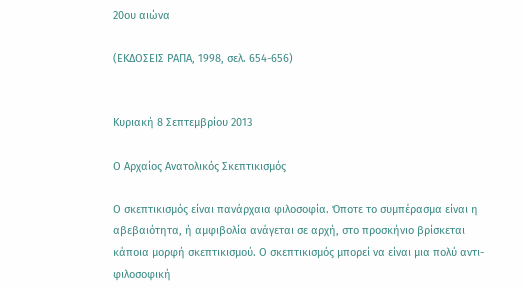20ου αιώνα

(ΕΚΔΟΣΕΙΣ ΡΑΠΑ, 1998, σελ. 654-656)


Κυριακή 8 Σεπτεμβρίου 2013

Ο Αρχαίος Ανατολικός Σκεπτικισμός

Ο σκεπτικισμός είναι πανάρχαια φιλοσοφία. Όποτε το συμπέρασμα είναι η αβεβαιότητα, ή αμφιβολία ανάγεται σε αρχή, στο προσκήνιο βρίσκεται κάποια μορφή σκεπτικισμού. Ο σκεπτικισμός μπορεί να είναι μια πολύ αντι-φιλοσοφική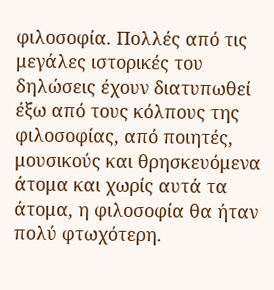φιλοσοφία. Πολλές από τις μεγάλες ιστορικές του δηλώσεις έχουν διατυπωθεί έξω από τους κόλπους της φιλοσοφίας, από ποιητές, μουσικούς και θρησκευόμενα άτομα και χωρίς αυτά τα άτομα, η φιλοσοφία θα ήταν πολύ φτωχότερη.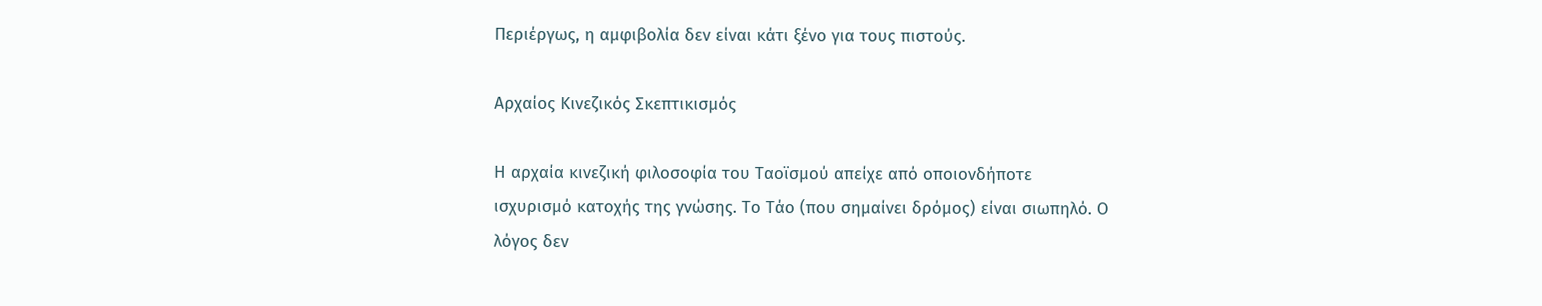Περιέργως, η αμφιβολία δεν είναι κάτι ξένο για τους πιστούς.

Αρχαίος Κινεζικός Σκεπτικισμός

Η αρχαία κινεζική φιλοσοφία του Ταοϊσμού απείχε από οποιονδήποτε ισχυρισμό κατοχής της γνώσης. Το Τάο (που σημαίνει δρόμος) είναι σιωπηλό. Ο λόγος δεν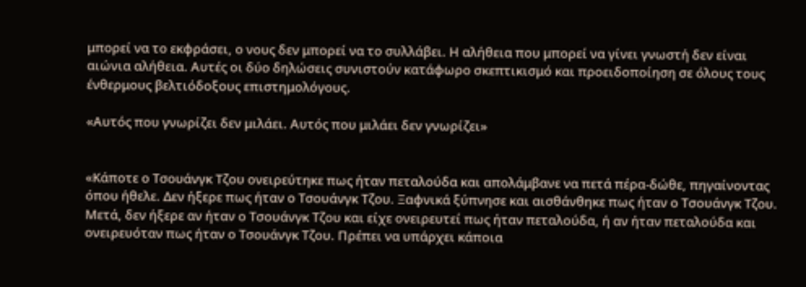μπορεί να το εκφράσει, ο νους δεν μπορεί να το συλλάβει. Η αλήθεια που μπορεί να γίνει γνωστή δεν είναι αιώνια αλήθεια. Αυτές οι δύο δηλώσεις συνιστούν κατάφωρο σκεπτικισμό και προειδοποίηση σε όλους τους ένθερμους βελτιόδοξους επιστημολόγους.

«Αυτός που γνωρίζει δεν μιλάει. Αυτός που μιλάει δεν γνωρίζει»


«Κάποτε ο Τσουάνγκ Τζου ονειρεύτηκε πως ήταν πεταλούδα και απολάμβανε να πετά πέρα-δώθε, πηγαίνοντας όπου ήθελε. Δεν ήξερε πως ήταν ο Τσουάνγκ Τζου. Ξαφνικά ξύπνησε και αισθάνθηκε πως ήταν ο Τσουάνγκ Τζου. Μετά, δεν ήξερε αν ήταν ο Τσουάνγκ Τζου και είχε ονειρευτεί πως ήταν πεταλούδα, ή αν ήταν πεταλούδα και ονειρευόταν πως ήταν ο Τσουάνγκ Τζου. Πρέπει να υπάρχει κάποια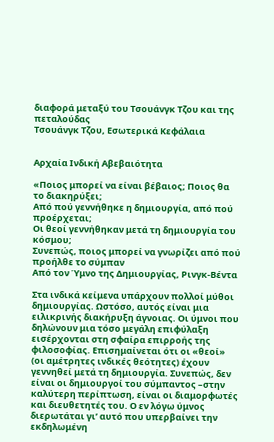διαφορά μεταξύ του Τσουάνγκ Τζου και της πεταλούδας
Τσουάνγκ Τζου, Εσωτερικά Κεφάλαια


Αρχαία Ινδική Αβεβαιότητα

«Ποιος μπορεί να είναι βέβαιος; Ποιος θα το διακηρύξει;
Από πού γεννήθηκε η δημιουργία, από πού προέρχεται;
Οι θεοί γεννήθηκαν μετά τη δημιουργία του κόσμου;
Συνεπώς, ποιος μπορεί να γνωρίζει από πού προήλθε το σύμπαν
Από τον Ύμνο της Δημιουργίας, Ρινγκ-Βέντα

Στα ινδικά κείμενα υπάρχουν πολλοί μύθοι δημιουργίας. Ωστόσο, αυτός είναι μια ειλικρινής διακήρυξη άγνοιας. Οι ύμνοι που δηλώνουν μια τόσο μεγάλη επιφύλαξη εισέρχονται στη σφαίρα επιρροής της φιλοσοφίας. Επισημαίνεται ότι οι «θεοί» (οι αμέτρητες ινδικές θεότητες) έχουν γεννηθεί μετά τη δημιουργία. Συνεπώς, δεν είναι οι δημιουργοί του σύμπαντος –στην καλύτερη περίπτωση, είναι οι διαμορφωτές και διευθετητές του. Ο εν λόγω ύμνος διερωτάται γι’ αυτό που υπερβαίνει την εκδηλωμένη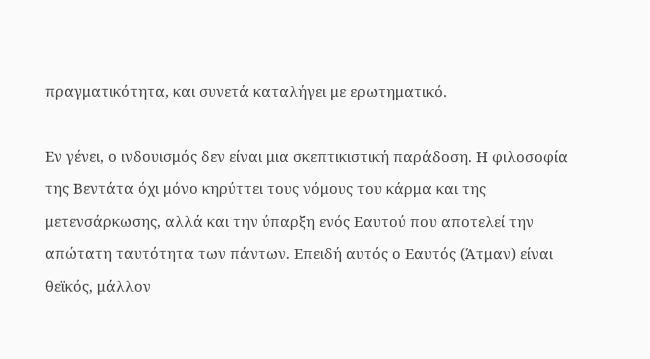πραγματικότητα, και συνετά καταλήγει με ερωτηματικό.

Εν γένει, ο ινδουισμός δεν είναι μια σκεπτικιστική παράδοση. Η φιλοσοφία της Βεντάτα όχι μόνο κηρύττει τους νόμους του κάρμα και της μετενσάρκωσης, αλλά και την ύπαρξη ενός Εαυτού που αποτελεί την απώτατη ταυτότητα των πάντων. Επειδή αυτός ο Εαυτός (Άτμαν) είναι θεϊκός, μάλλον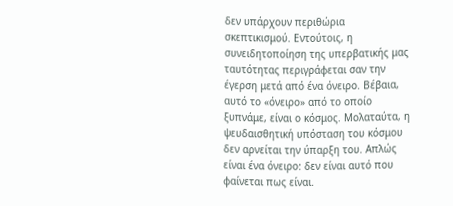δεν υπάρχουν περιθώρια σκεπτικισμού. Εντούτοις, η συνειδητοποίηση της υπερβατικής μας ταυτότητας περιγράφεται σαν την έγερση μετά από ένα όνειρο. Βέβαια, αυτό το «όνειρο» από το οποίο ξυπνάμε, είναι ο κόσμος. Μολαταύτα, η ψευδαισθητική υπόσταση του κόσμου δεν αρνείται την ύπαρξη του. Απλώς είναι ένα όνειρο: δεν είναι αυτό που φαίνεται πως είναι.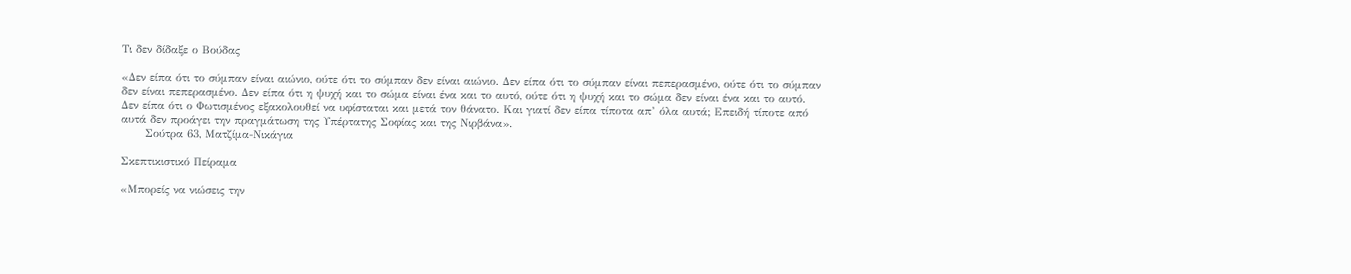Τι δεν δίδαξε ο Βούδας

«Δεν είπα ότι το σύμπαν είναι αιώνιο, ούτε ότι το σύμπαν δεν είναι αιώνιο. Δεν είπα ότι το σύμπαν είναι πεπερασμένο, ούτε ότι το σύμπαν δεν είναι πεπερασμένο. Δεν είπα ότι η ψυχή και το σώμα είναι ένα και το αυτό, ούτε ότι η ψυχή και το σώμα δεν είναι ένα και το αυτό. Δεν είπα ότι ο Φωτισμένος εξακολουθεί να υφίσταται και μετά τον θάνατο. Και γιατί δεν είπα τίποτα απ’ όλα αυτά; Επειδή τίποτε από αυτά δεν προάγει την πραγμάτωση της Υπέρτατης Σοφίας και της Νιρβάνα».
      Σούτρα 63, Ματζίμα-Νικάγια

Σκεπτικιστικό Πείραμα

«Μπορείς να νιώσεις την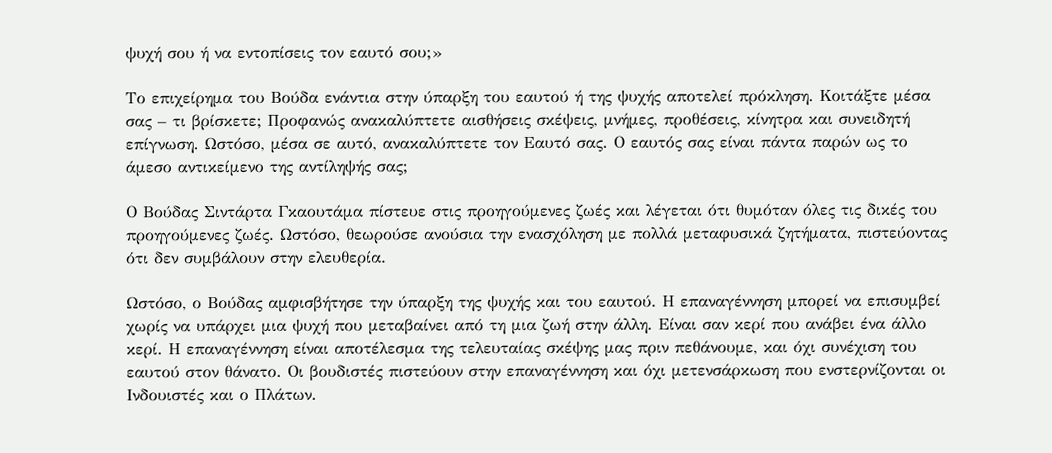ψυχή σου ή να εντοπίσεις τον εαυτό σου;»

Το επιχείρημα του Βούδα ενάντια στην ύπαρξη του εαυτού ή της ψυχής αποτελεί πρόκληση. Κοιτάξτε μέσα σας – τι βρίσκετε; Προφανώς ανακαλύπτετε αισθήσεις σκέψεις, μνήμες, προθέσεις, κίνητρα και συνειδητή επίγνωση. Ωστόσο, μέσα σε αυτό, ανακαλύπτετε τον Εαυτό σας. Ο εαυτός σας είναι πάντα παρών ως το άμεσο αντικείμενο της αντίληψής σας;

Ο Βούδας Σιντάρτα Γκαουτάμα πίστευε στις προηγούμενες ζωές και λέγεται ότι θυμόταν όλες τις δικές του προηγούμενες ζωές. Ωστόσο, θεωρούσε ανούσια την ενασχόληση με πολλά μεταφυσικά ζητήματα, πιστεύοντας ότι δεν συμβάλουν στην ελευθερία.

Ωστόσο, ο Βούδας αμφισβήτησε την ύπαρξη της ψυχής και του εαυτού. Η επαναγέννηση μπορεί να επισυμβεί χωρίς να υπάρχει μια ψυχή που μεταβαίνει από τη μια ζωή στην άλλη. Είναι σαν κερί που ανάβει ένα άλλο κερί. Η επαναγέννηση είναι αποτέλεσμα της τελευταίας σκέψης μας πριν πεθάνουμε, και όχι συνέχιση του εαυτού στον θάνατο. Οι βουδιστές πιστεύουν στην επαναγέννηση και όχι μετενσάρκωση που ενστερνίζονται οι Ινδουιστές και ο Πλάτων.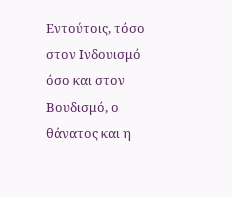Εντούτοις, τόσο στον Ινδουισμό όσο και στον Βουδισμό, ο θάνατος και η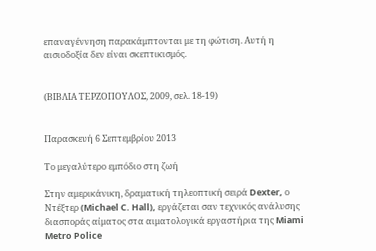επαναγέννηση παρακάμπτονται με τη φώτιση. Αυτή η αισιοδοξία δεν είναι σκεπτικισμός.


(ΒΙΒΛΙΑ ΤΕΡΖΟΠΟΥΛΟΣ, 2009, σελ. 18-19)


Παρασκευή 6 Σεπτεμβρίου 2013

Το μεγαλύτερο εμπόδιο στη ζωή

Στην αμερικάνικη, δραματική τηλεοπτική σειρά Dexter, ο Ντέξτερ (Michael C. Hall), εργάζεται σαν τεχνικός ανάλυσης διασποράς αίματος στα αιματολογικά εργαστήρια της Miami Metro Police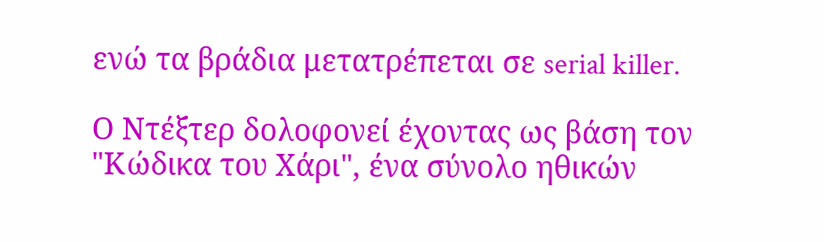ενώ τα βράδια μετατρέπεται σε serial killer.

Ο Ντέξτερ δολοφονεί έχοντας ως βάση τον "Κώδικα του Χάρι", ένα σύνολο ηθικών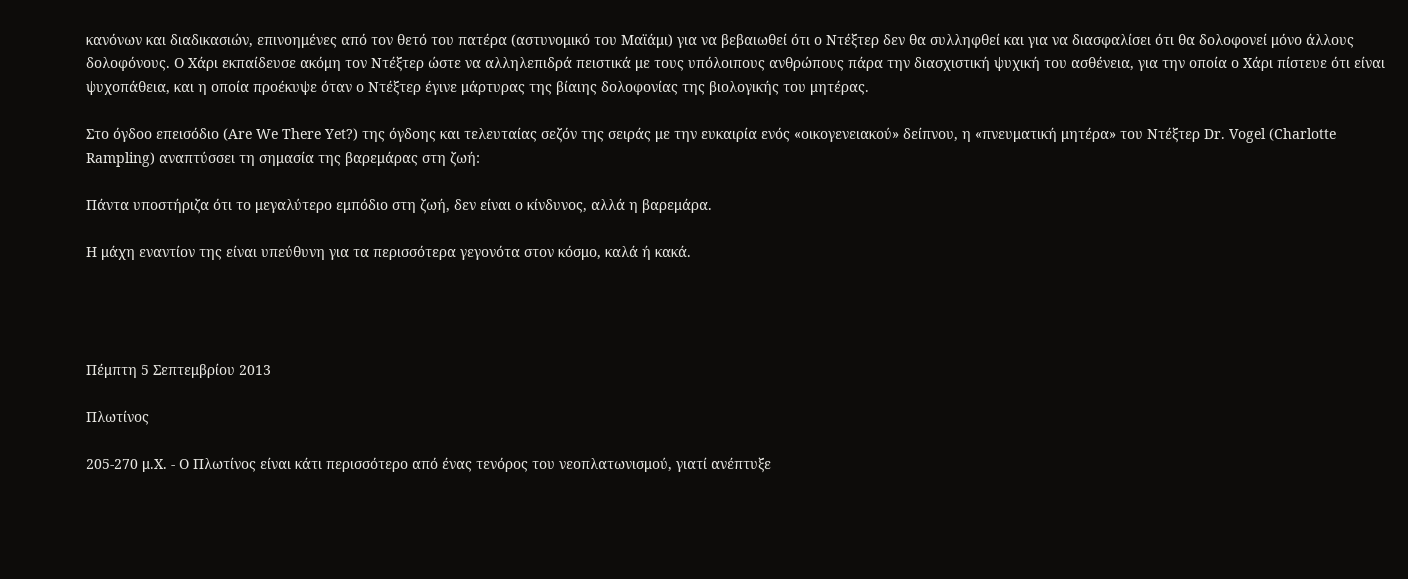κανόνων και διαδικασιών, επινοημένες από τον θετό του πατέρα (αστυνομικό του Μαϊάμι) για να βεβαιωθεί ότι ο Ντέξτερ δεν θα συλληφθεί και για να διασφαλίσει ότι θα δολοφονεί μόνο άλλους δολοφόνους. Ο Χάρι εκπαίδευσε ακόμη τον Ντέξτερ ώστε να αλληλεπιδρά πειστικά με τους υπόλοιπους ανθρώπους πάρα την διασχιστική ψυχική του ασθένεια, για την οποία ο Χάρι πίστευε ότι είναι ψυχοπάθεια, και η οποία προέκυψε όταν ο Ντέξτερ έγινε μάρτυρας της βίαιης δολοφονίας της βιολογικής του μητέρας.

Στο όγδοο επεισόδιο (Are We There Yet?) της όγδοης και τελευταίας σεζόν της σειράς με την ευκαιρία ενός «οικογενειακού» δείπνου, η «πνευματική μητέρα» του Ντέξτερ Dr. Vogel (Charlotte Rampling) αναπτύσσει τη σημασία της βαρεμάρας στη ζωή:

Πάντα υποστήριζα ότι το μεγαλύτερο εμπόδιο στη ζωή, δεν είναι ο κίνδυνος, αλλά η βαρεμάρα.

Η μάχη εναντίον της είναι υπεύθυνη για τα περισσότερα γεγονότα στον κόσμο, καλά ή κακά.




Πέμπτη 5 Σεπτεμβρίου 2013

Πλωτίνος

205-270 μ.Χ. - Ο Πλωτίνος είναι κάτι περισσότερο από ένας τενόρος του νεοπλατωνισμού, γιατί ανέπτυξε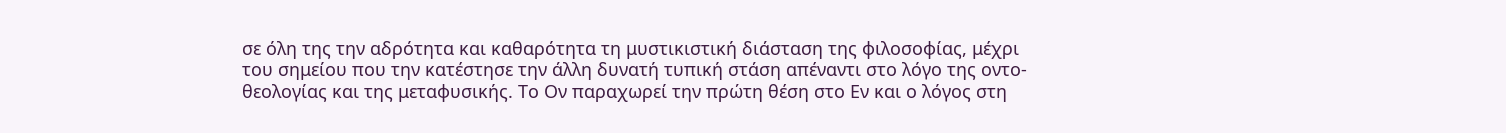σε όλη της την αδρότητα και καθαρότητα τη μυστικιστική διάσταση της φιλοσοφίας, μέχρι του σημείου που την κατέστησε την άλλη δυνατή τυπική στάση απέναντι στο λόγο της οντο- θεολογίας και της μεταφυσικής. Το Ον παραχωρεί την πρώτη θέση στο Εν και ο λόγος στη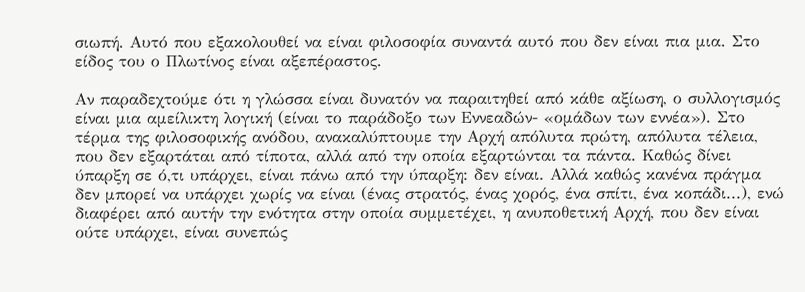σιωπή. Αυτό που εξακολουθεί να είναι φιλοσοφία συναντά αυτό που δεν είναι πια μια. Στο είδος του ο Πλωτίνος είναι αξεπέραστος.

Αν παραδεχτούμε ότι η γλώσσα είναι δυνατόν να παραιτηθεί από κάθε αξίωση, ο συλλογισμός είναι μια αμείλικτη λογική (είναι το παράδοξο των Εννεαδών- «ομάδων των εννέα»). Στο τέρμα της φιλοσοφικής ανόδου, ανακαλύπτουμε την Αρχή απόλυτα πρώτη, απόλυτα τέλεια, που δεν εξαρτάται από τίποτα, αλλά από την οποία εξαρτώνται τα πάντα. Καθώς δίνει ύπαρξη σε ό,τι υπάρχει, είναι πάνω από την ύπαρξη: δεν είναι. Αλλά καθώς κανένα πράγμα δεν μπορεί να υπάρχει χωρίς να είναι (ένας στρατός, ένας χορός, ένα σπίτι, ένα κοπάδι...), ενώ διαφέρει από αυτήν την ενότητα στην οποία συμμετέχει, η ανυποθετική Αρχή, που δεν είναι ούτε υπάρχει, είναι συνεπώς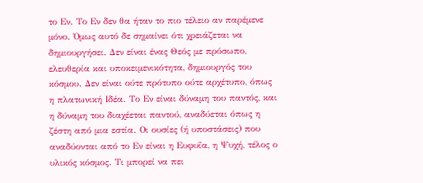το Εν. Το Εν δεν θα ήταν το πιο τέλειο αν παρέμενε μόνο. Όμως αυτό δε σημαίνει ότι χρειάζεται να δημιουργήσει. Δεν είναι ένας Θεός με πρόσωπο, ελευθερία και υποκειμενικότητα, δημιουργός του κόσμου. Δεν είναι ούτε πρότυπο ούτε αρχέτυπο, όπως η πλατωνική Ιδέα. Το Εν είναι δύναμη του παντός, και η δύναμη του διαχέεται παντού, αναδύεται όπως η ζέστη από μια εστία. Οι ουσίες (ή υποστάσεις) που αναδύονται από το Εν είναι η Ευφυΐα, η Ψυχή, τέλος ο υλικός κόσμος. Τι μπορεί να πει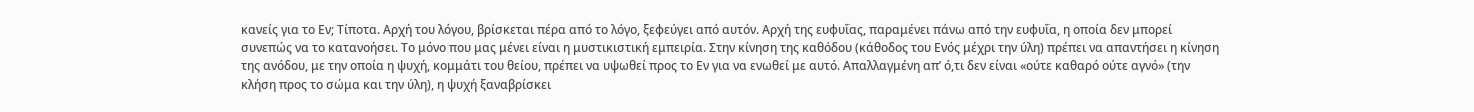κανείς για το Εν; Τίποτα. Αρχή του λόγου, βρίσκεται πέρα από το λόγο, ξεφεύγει από αυτόν. Αρχή της ευφυΐας, παραμένει πάνω από την ευφυΐα, η οποία δεν μπορεί συνεπώς να το κατανοήσει. Το μόνο που μας μένει είναι η μυστικιστική εμπειρία. Στην κίνηση της καθόδου (κάθοδος του Ενός μέχρι την ύλη) πρέπει να απαντήσει η κίνηση της ανόδου, με την οποία η ψυχή, κομμάτι του θείου, πρέπει να υψωθεί προς το Εν για να ενωθεί με αυτό. Απαλλαγμένη απ’ ό,τι δεν είναι «ούτε καθαρό ούτε αγνό» (την κλήση προς το σώμα και την ύλη), η ψυχή ξαναβρίσκει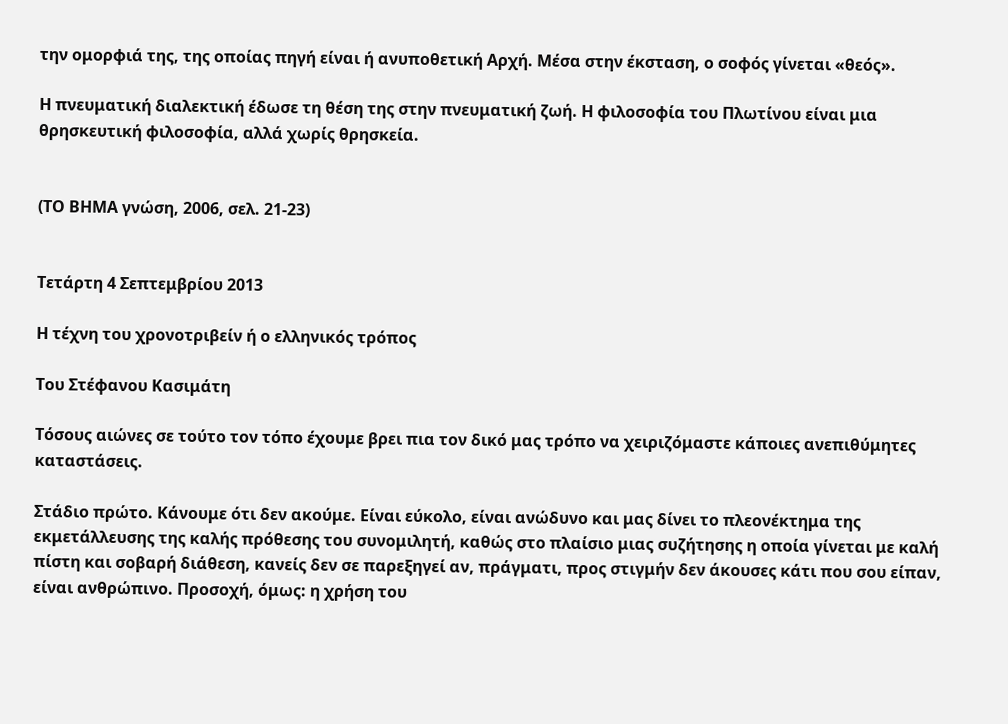την ομορφιά της, της οποίας πηγή είναι ή ανυποθετική Αρχή. Μέσα στην έκσταση, ο σοφός γίνεται «θεός».

Η πνευματική διαλεκτική έδωσε τη θέση της στην πνευματική ζωή. Η φιλοσοφία του Πλωτίνου είναι μια θρησκευτική φιλοσοφία, αλλά χωρίς θρησκεία.


(ΤΟ ΒΗΜΑ γνώση, 2006, σελ. 21-23)


Τετάρτη 4 Σεπτεμβρίου 2013

Η τέχνη του χρονοτριβείν ή ο ελληνικός τρόπος

Του Στέφανου Κασιμάτη

Τόσους αιώνες σε τούτο τον τόπο έχουμε βρει πια τον δικό μας τρόπο να χειριζόμαστε κάποιες ανεπιθύμητες καταστάσεις.

Στάδιο πρώτο. Κάνουμε ότι δεν ακούμε. Είναι εύκολο, είναι ανώδυνο και μας δίνει το πλεονέκτημα της εκμετάλλευσης της καλής πρόθεσης του συνομιλητή, καθώς στο πλαίσιο μιας συζήτησης η οποία γίνεται με καλή πίστη και σοβαρή διάθεση, κανείς δεν σε παρεξηγεί αν, πράγματι, προς στιγμήν δεν άκουσες κάτι που σου είπαν, είναι ανθρώπινο. Προσοχή, όμως: η χρήση του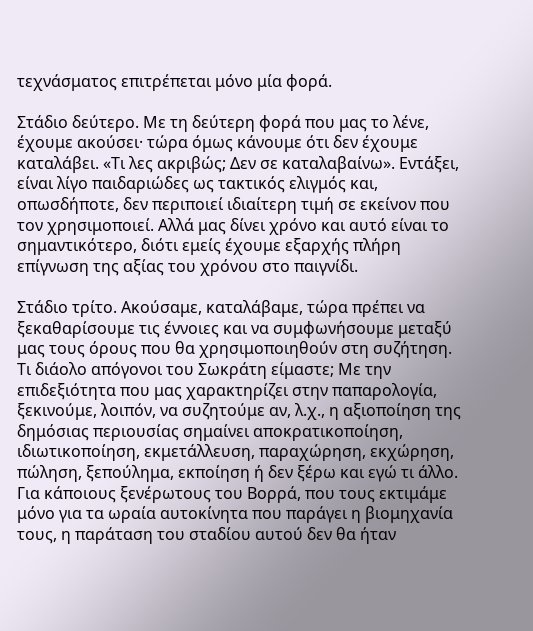τεχνάσματος επιτρέπεται μόνο μία φορά.

Στάδιο δεύτερο. Με τη δεύτερη φορά που μας το λένε, έχουμε ακούσει· τώρα όμως κάνουμε ότι δεν έχουμε καταλάβει. «Τι λες ακριβώς; Δεν σε καταλαβαίνω». Εντάξει, είναι λίγο παιδαριώδες ως τακτικός ελιγμός και, οπωσδήποτε, δεν περιποιεί ιδιαίτερη τιμή σε εκείνον που τον χρησιμοποιεί. Αλλά μας δίνει χρόνο και αυτό είναι το σημαντικότερο, διότι εμείς έχουμε εξαρχής πλήρη επίγνωση της αξίας του χρόνου στο παιγνίδι.

Στάδιο τρίτο. Ακούσαμε, καταλάβαμε, τώρα πρέπει να ξεκαθαρίσουμε τις έννοιες και να συμφωνήσουμε μεταξύ μας τους όρους που θα χρησιμοποιηθούν στη συζήτηση. Τι διάολο απόγονοι του Σωκράτη είμαστε; Με την επιδεξιότητα που μας χαρακτηρίζει στην παπαρολογία, ξεκινούμε, λοιπόν, να συζητούμε αν, λ.χ., η αξιοποίηση της δημόσιας περιουσίας σημαίνει αποκρατικοποίηση, ιδιωτικοποίηση, εκμετάλλευση, παραχώρηση, εκχώρηση, πώληση, ξεπούλημα, εκποίηση ή δεν ξέρω και εγώ τι άλλο. Για κάποιους ξενέρωτους του Βορρά, που τους εκτιμάμε μόνο για τα ωραία αυτοκίνητα που παράγει η βιομηχανία τους, η παράταση του σταδίου αυτού δεν θα ήταν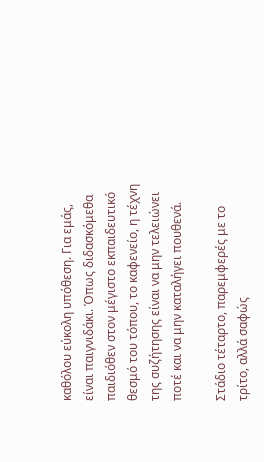καθόλου εύκολη υπόθεση. Για εμάς, είναι παιγνιδάκι. Όπως διδασκόμεθα παιδιόθεν στον μέγιστο εκπαιδευτικό θεσμό του τόπου, το καφενείο, η τέχνη της συζήτησης είναι να μην τελειώνει ποτέ και να μην καταλήγει πουθενά.

Στάδιο τέταρτο, παρεμφερές με το τρίτο, αλλά σαφώς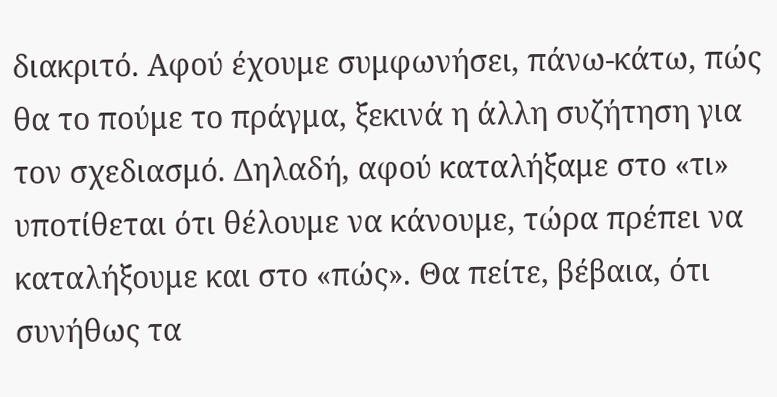διακριτό. Αφού έχουμε συμφωνήσει, πάνω-κάτω, πώς θα το πούμε το πράγμα, ξεκινά η άλλη συζήτηση για τον σχεδιασμό. Δηλαδή, αφού καταλήξαμε στο «τι» υποτίθεται ότι θέλουμε να κάνουμε, τώρα πρέπει να καταλήξουμε και στο «πώς». Θα πείτε, βέβαια, ότι συνήθως τα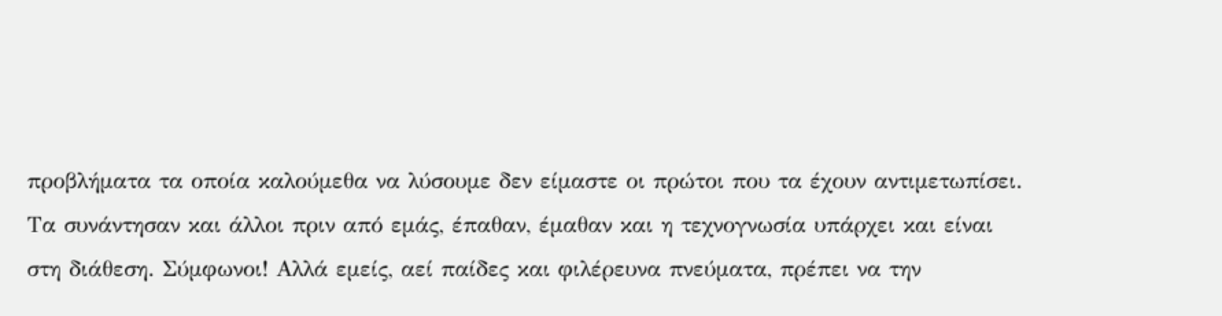προβλήματα τα οποία καλούμεθα να λύσουμε δεν είμαστε οι πρώτοι που τα έχουν αντιμετωπίσει. Τα συνάντησαν και άλλοι πριν από εμάς, έπαθαν, έμαθαν και η τεχνογνωσία υπάρχει και είναι στη διάθεση. Σύμφωνοι! Αλλά εμείς, αεί παίδες και φιλέρευνα πνεύματα, πρέπει να την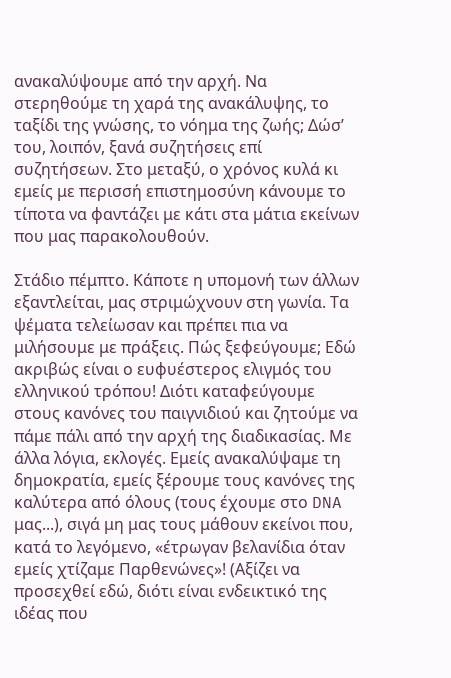ανακαλύψουμε από την αρχή. Να στερηθούμε τη χαρά της ανακάλυψης, το ταξίδι της γνώσης, το νόημα της ζωής; Δώσ’ του, λοιπόν, ξανά συζητήσεις επί συζητήσεων. Στο μεταξύ, ο χρόνος κυλά κι εμείς με περισσή επιστημοσύνη κάνουμε το τίποτα να φαντάζει με κάτι στα μάτια εκείνων που μας παρακολουθούν.

Στάδιο πέμπτο. Κάποτε η υπομονή των άλλων εξαντλείται, μας στριμώχνουν στη γωνία. Τα ψέματα τελείωσαν και πρέπει πια να μιλήσουμε με πράξεις. Πώς ξεφεύγουμε; Εδώ ακριβώς είναι ο ευφυέστερος ελιγμός του ελληνικού τρόπου! Διότι καταφεύγουμε στους κανόνες του παιγνιδιού και ζητούμε να πάμε πάλι από την αρχή της διαδικασίας. Με άλλα λόγια, εκλογές. Εμείς ανακαλύψαμε τη δημοκρατία, εμείς ξέρουμε τους κανόνες της καλύτερα από όλους (τους έχουμε στο DNA μας...), σιγά μη μας τους μάθουν εκείνοι που, κατά το λεγόμενο, «έτρωγαν βελανίδια όταν εμείς χτίζαμε Παρθενώνες»! (Αξίζει να προσεχθεί εδώ, διότι είναι ενδεικτικό της ιδέας που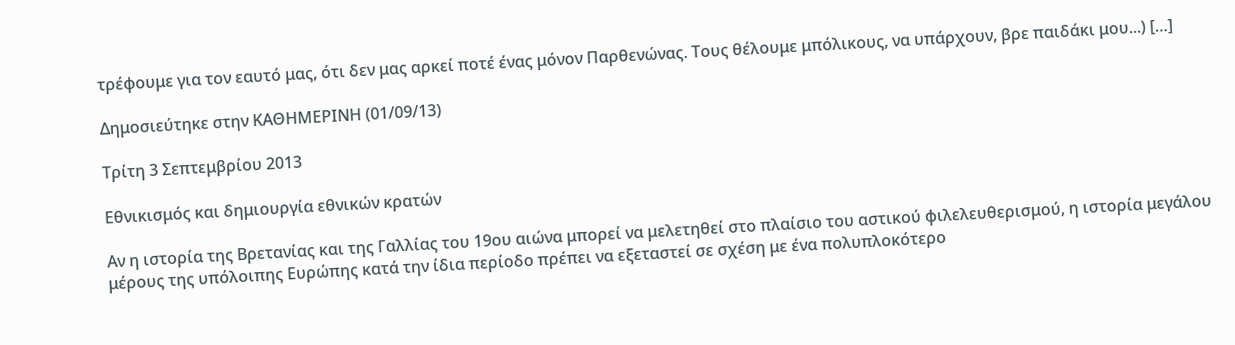τρέφουμε για τον εαυτό μας, ότι δεν μας αρκεί ποτέ ένας μόνον Παρθενώνας. Τους θέλουμε μπόλικους, να υπάρχουν, βρε παιδάκι μου...) […]

Δημοσιεύτηκε στην ΚΑΘΗΜΕΡΙΝΗ (01/09/13)

Τρίτη 3 Σεπτεμβρίου 2013

Εθνικισμός και δημιουργία εθνικών κρατών

Αν η ιστορία της Βρετανίας και της Γαλλίας του 19ου αιώνα μπορεί να μελετηθεί στο πλαίσιο του αστικού φιλελευθερισμού, η ιστορία μεγάλου μέρους της υπόλοιπης Ευρώπης κατά την ίδια περίοδο πρέπει να εξεταστεί σε σχέση με ένα πολυπλοκότερο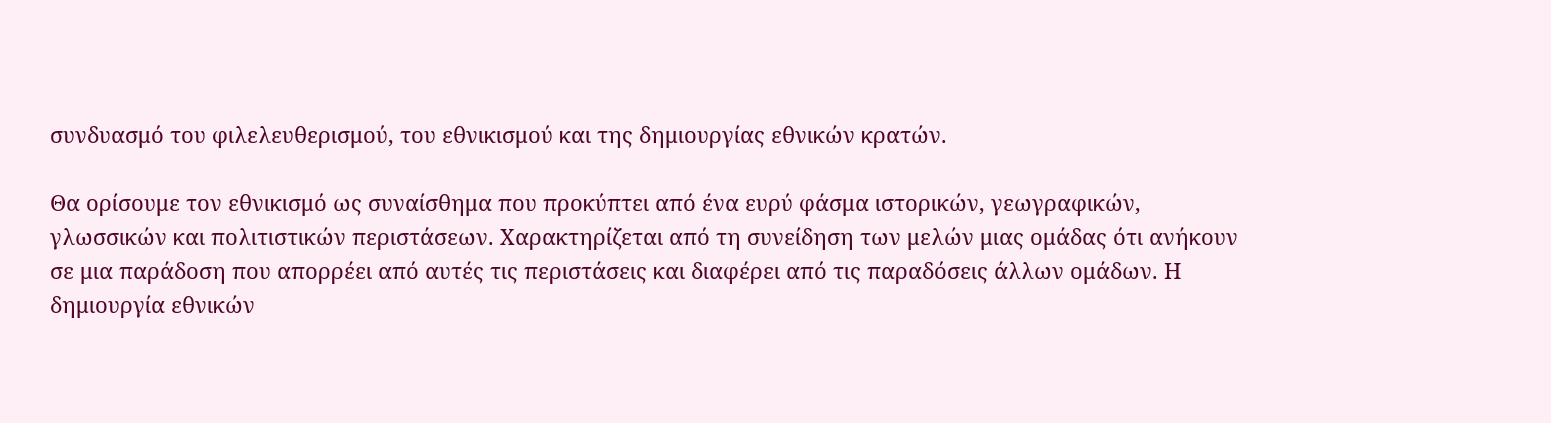συνδυασμό του φιλελευθερισμού, του εθνικισμού και της δημιουργίας εθνικών κρατών.

Θα ορίσουμε τον εθνικισμό ως συναίσθημα που προκύπτει από ένα ευρύ φάσμα ιστορικών, γεωγραφικών, γλωσσικών και πολιτιστικών περιστάσεων. Χαρακτηρίζεται από τη συνείδηση των μελών μιας ομάδας ότι ανήκουν σε μια παράδοση που απορρέει από αυτές τις περιστάσεις και διαφέρει από τις παραδόσεις άλλων ομάδων. Η δημιουργία εθνικών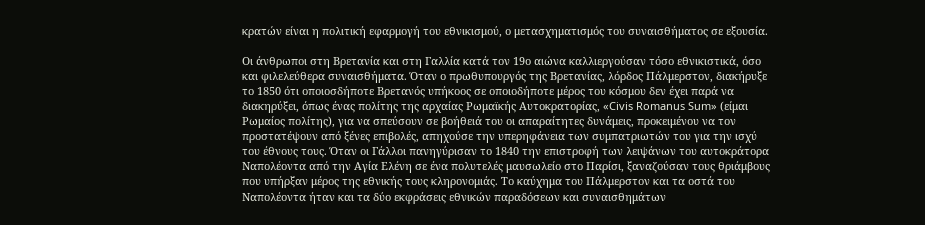κρατών είναι η πολιτική εφαρμογή του εθνικισμού, ο μετασχηματισμός του συναισθήματος σε εξουσία.

Οι άνθρωποι στη Βρετανία και στη Γαλλία κατά τον 19ο αιώνα καλλιεργούσαν τόσο εθνικιστικά, όσο και φιλελεύθερα συναισθήματα. Όταν ο πρωθυπουργός της Βρετανίας, λόρδος Πάλμερστον, διακήρυξε το 1850 ότι οποιοσδήποτε Βρετανός υπήκοος σε οποιοδήποτε μέρος του κόσμου δεν έχει παρά να διακηρύξει, όπως ένας πολίτης της αρχαίας Ρωμαϊκής Αυτοκρατορίας, «Civis Romanus Sum» (είμαι Ρωμαίος πολίτης), για να σπεύσουν σε βοήθειά του οι απαραίτητες δυνάμεις, προκειμένου να τον προστατέψουν από ξένες επιβολές, απηχούσε την υπερηφάνεια των συμπατριωτών του για την ισχύ του έθνους τους. Όταν οι Γάλλοι πανηγύρισαν το 1840 την επιστροφή των λειψάνων του αυτοκράτορα Ναπολέοντα από την Αγία Ελένη σε ένα πολυτελές μαυσωλείο στο Παρίσι, ξαναζούσαν τους θριάμβους που υπήρξαν μέρος της εθνικής τους κληρονομιάς. Το καύχημα του Πάλμερστον και τα οστά του Ναπολέοντα ήταν και τα δύο εκφράσεις εθνικών παραδόσεων και συναισθημάτων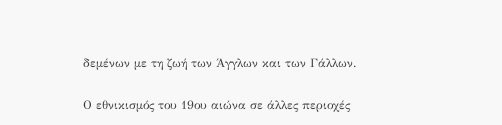δεμένων με τη ζωή των Άγγλων και των Γάλλων.

Ο εθνικισμός του 19ου αιώνα σε άλλες περιοχές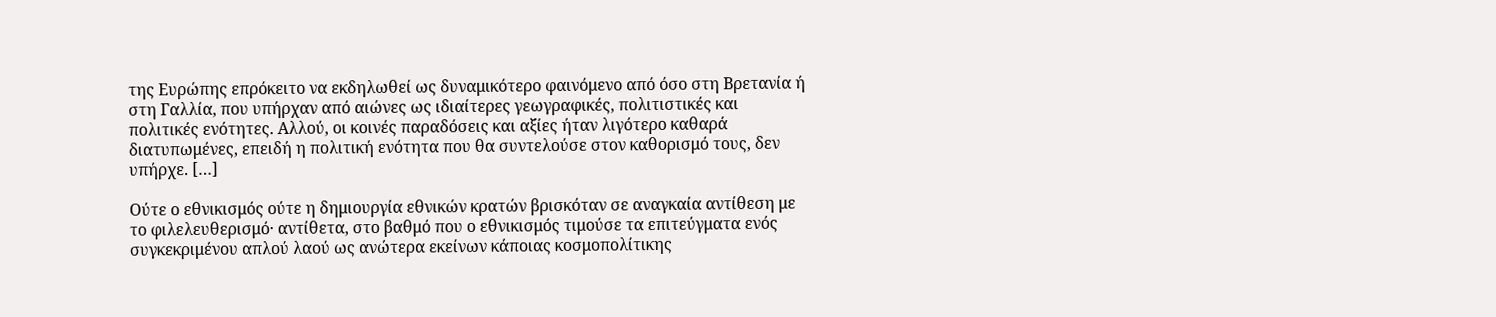της Ευρώπης επρόκειτο να εκδηλωθεί ως δυναμικότερο φαινόμενο από όσο στη Βρετανία ή στη Γαλλία, που υπήρχαν από αιώνες ως ιδιαίτερες γεωγραφικές, πολιτιστικές και πολιτικές ενότητες. Αλλού, οι κοινές παραδόσεις και αξίες ήταν λιγότερο καθαρά διατυπωμένες, επειδή η πολιτική ενότητα που θα συντελούσε στον καθορισμό τους, δεν υπήρχε. […]

Ούτε ο εθνικισμός ούτε η δημιουργία εθνικών κρατών βρισκόταν σε αναγκαία αντίθεση με το φιλελευθερισμό· αντίθετα, στο βαθμό που ο εθνικισμός τιμούσε τα επιτεύγματα ενός συγκεκριμένου απλού λαού ως ανώτερα εκείνων κάποιας κοσμοπολίτικης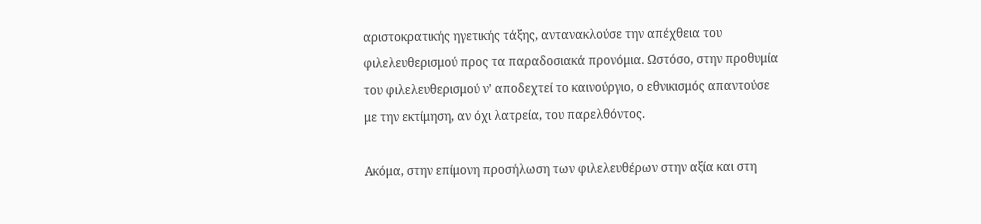αριστοκρατικής ηγετικής τάξης, αντανακλούσε την απέχθεια του φιλελευθερισμού προς τα παραδοσιακά προνόμια. Ωστόσο, στην προθυμία του φιλελευθερισμού ν’ αποδεχτεί το καινούργιο, ο εθνικισμός απαντούσε με την εκτίμηση, αν όχι λατρεία, του παρελθόντος.

Ακόμα, στην επίμονη προσήλωση των φιλελευθέρων στην αξία και στη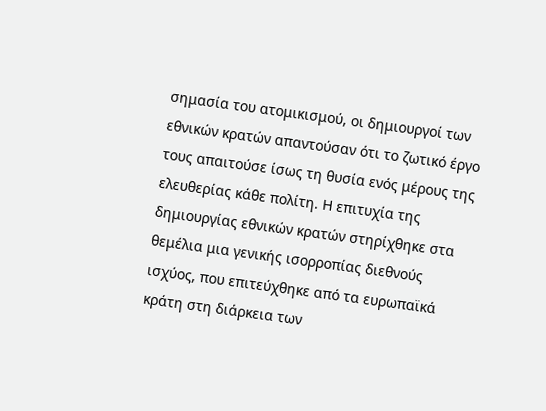σημασία του ατομικισμού, οι δημιουργοί των εθνικών κρατών απαντούσαν ότι το ζωτικό έργο τους απαιτούσε ίσως τη θυσία ενός μέρους της ελευθερίας κάθε πολίτη. Η επιτυχία της δημιουργίας εθνικών κρατών στηρίχθηκε στα θεμέλια μια γενικής ισορροπίας διεθνούς ισχύος, που επιτεύχθηκε από τα ευρωπαϊκά κράτη στη διάρκεια των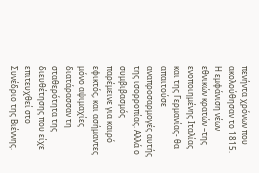πενήντα χρόνων που ακολούθησαν το 1815. Η εμφάνιση νέων εθνικών κρατών –της ενοποιημένης Ιταλίας και της Γερμανίας- θα απαιτούσε αναπροσαρμογές αυτής της ισορροπίας. Αλλά ο συμβιβασμός παρέμεινε για καιρό εφικτός, και ασήμαντες μόνο αψιμαχίες διατάρασσαν τη σταθερότητα της διευθέτησης που είχε επιτευχθεί στο Συνέδριο της Βιέννης.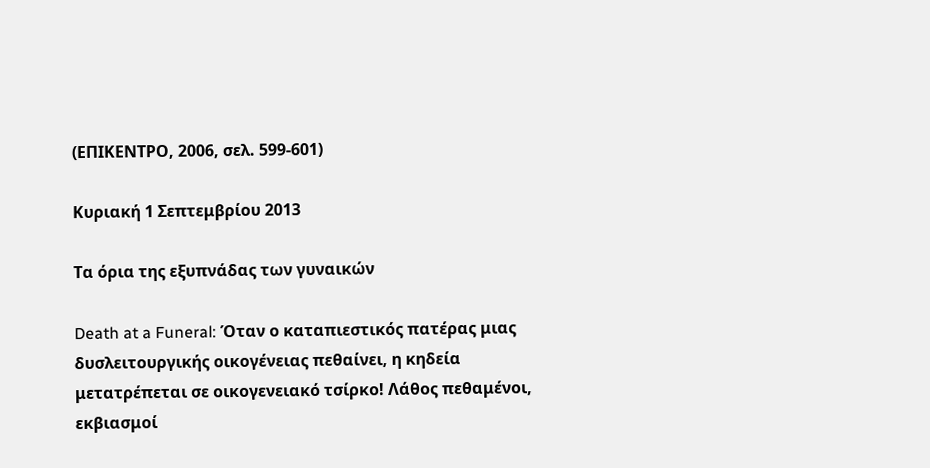(ΕΠΙΚΕΝΤΡΟ, 2006, σελ. 599-601)

Κυριακή 1 Σεπτεμβρίου 2013

Τα όρια της εξυπνάδας των γυναικών

Death at a Funeral: Όταν ο καταπιεστικός πατέρας μιας δυσλειτουργικής οικογένειας πεθαίνει, η κηδεία μετατρέπεται σε οικογενειακό τσίρκο! Λάθος πεθαμένοι, εκβιασμοί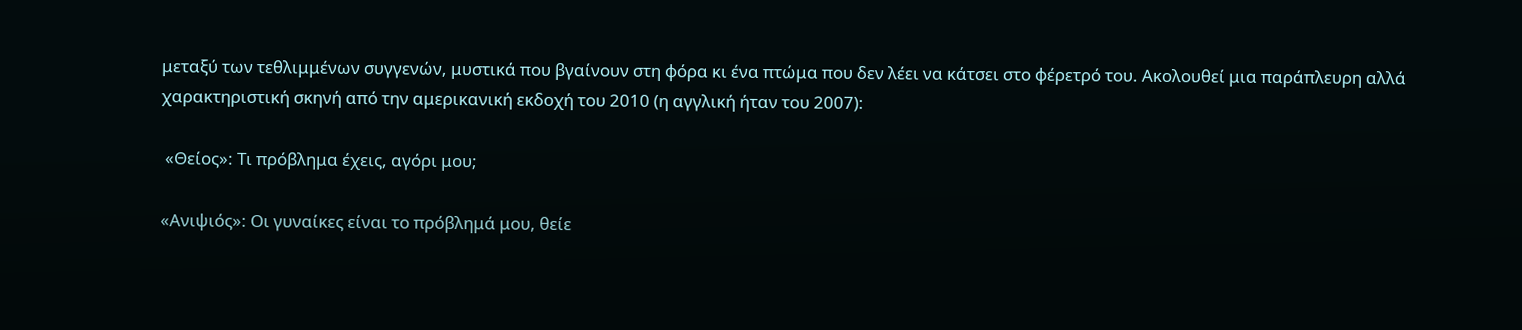μεταξύ των τεθλιμμένων συγγενών, μυστικά που βγαίνουν στη φόρα κι ένα πτώμα που δεν λέει να κάτσει στο φέρετρό του. Ακολουθεί μια παράπλευρη αλλά χαρακτηριστική σκηνή από την αμερικανική εκδοχή του 2010 (η αγγλική ήταν του 2007):

 «Θείος»: Τι πρόβλημα έχεις, αγόρι μου;

«Ανιψιός»: Οι γυναίκες είναι το πρόβλημά μου, θείε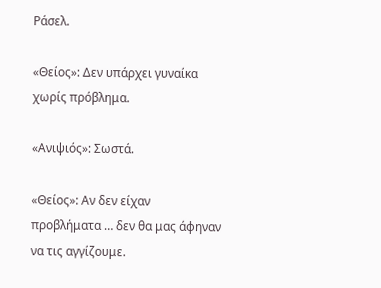Ράσελ.

«Θείος»: Δεν υπάρχει γυναίκα χωρίς πρόβλημα.

«Ανιψιός»: Σωστά.

«Θείος»: Αν δεν είχαν προβλήματα … δεν θα μας άφηναν να τις αγγίζουμε.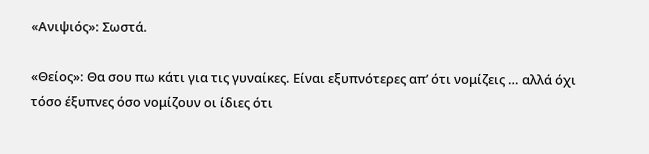«Ανιψιός»: Σωστά.

«Θείος»: Θα σου πω κάτι για τις γυναίκες. Είναι εξυπνότερες απ’ ότι νομίζεις … αλλά όχι τόσο έξυπνες όσο νομίζουν οι ίδιες ότι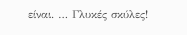είναι. … Γλυκές σκύλες!